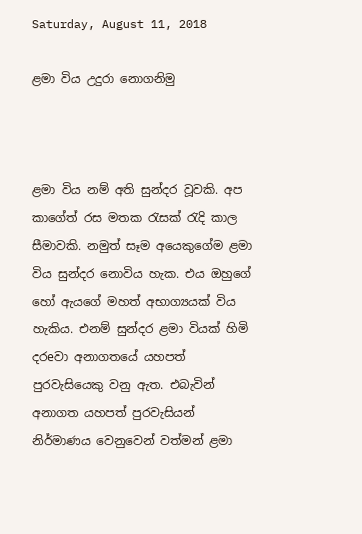Saturday, August 11, 2018

ළමා විය උදුරා නොගනිමු



ළමා විය නම් අති සුන්දර වූවකි. අප කාගේත් රස මතක රැසක් රැදි කාල සීමාවකි. නමුත් සෑම අයෙකුගේම ළමා විය සුන්දර නොවිය හැක. එය ඔහුගේ හෝ ඇයගේ මහත් අභාග්‍යයක් විය හැකිය. එනම් සුන්දර ළමා වියක් හිමි දරeවා අනාගතයේ යහපත් පුරවැසියෙකු වනු ඇත. එබැවින් අනාගත යහපත් පුරවැසියන් නිර්මාණය වෙනුවෙන් වත්මන් ළමා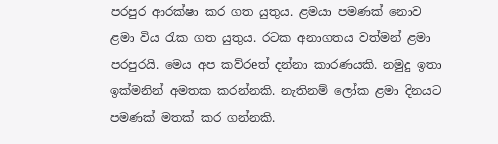පරපුර ආරක්ෂා කර ගත යුතුය. ළමයා පමණක් නොව ළමා විය රැක ගත යුතුය. රටක අනාගතය වත්මන් ළමා පරපුරයි. මෙය අප කව්රeත් දන්නා කාරණයකි. නමුදු ඉතා ඉක්මනින් අමතක කරන්නකි. නැතිනම් ලෝක ළමා දිනයට පමණක් මතක් කර ගන්නකි.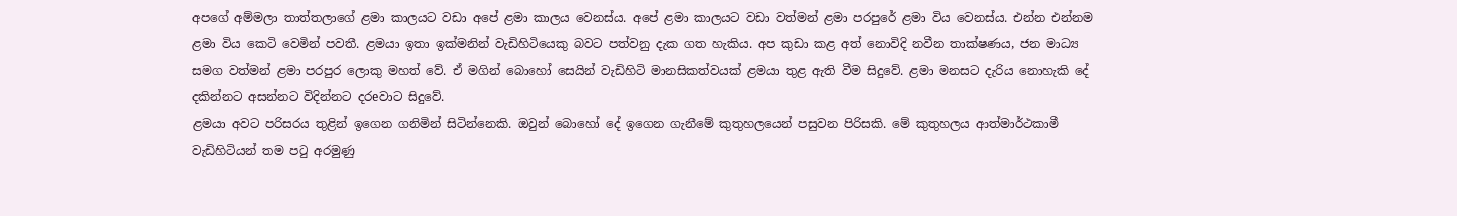අපගේ අම්මලා තාත්තලාගේ ළමා කාලයට වඩා අපේ ළමා කාලය වෙනස්ය. අපේ ළමා කාලයට වඩා වත්මන් ළමා පරපුරේ ළමා විය වෙනස්ය. එන්න එන්නම ළමා විය කෙටි වෙමින් පවතී. ළමයා ඉතා ඉක්මනින් වැඩිහිටියෙකු බවට පත්වනු දැක ගත හැකිය. අප කුඩා කළ අත් නොවිදි නවීන තාක්ෂණය, ජන මාධ්‍ය සමග වත්මන් ළමා පරපුර ලොකු මහත් වේ. ඒ මගින් බොහෝ සෙයින් වැඩිහිටි මානසිකත්වයක් ළමයා තුළ ඇති වීම සිදුවේ. ළමා මනසට දැරිය නොහැකි දේ දකින්නට අසන්නට විදින්නට දරeවාට සිදුවේ.
ළමයා අවට පරිසරය තුළින් ඉගෙන ගනිමින් සිටින්නෙකි. ඔවුන් බොහෝ දේ ඉගෙන ගැනීමේ කුතුහලයෙන් පසුවන පිරිසකි. මේ කුතුහලය ආත්මාර්ථකාමී වැඩිහිටියන් තම පටු අරමුණු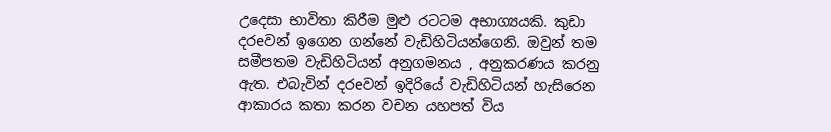උදෙසා භාවිතා කිරීම මුළු රටටම අභාග්‍යයකි. කුඩා දරeවන් ඉගෙන ගන්නේ වැඩිහිටියන්ගෙනි. ඔවුන් තම සමීපතම වැඩිහිටියන් අනුගමනය , අනුකරණය කරනු ඇත. එබැවින් දරeවන් ඉදිරියේ වැඩිහිටියන් හැසිරෙන ආකාරය කතා කරන වචන යහපත් විය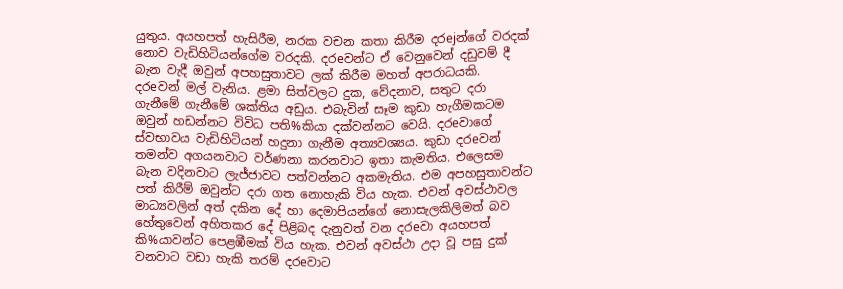යුතුය. අයහපත් හැසිරීම, නරක වචන කතා කිරීම දරejන්ගේ වරදක් නොව වැඩිහිටියන්ගේම වරදකි. දරeවන්ට ඒ වෙනුවෙන් දඩුවම් දී බැන වැදී ඔවුන් අපහසුතාවට ලක් කිරීම මහත් අපරාධයකි.
දරeවන් මල් වැනිය. ළමා සිත්වලට දුක, වේදනාව, සතුට දරා ගැනීමේ ගැනීමේ ශක්තිය අඩුය. එබැවින් සෑම කුඩා හැගීමකටම ඔවුන් හඩන්නට විවිධ පති%කියා දක්වන්නට වෙයි. දරeවාගේ ස්වභාවය වැඩිහිටියන් හදුනා ගැනීම අත්‍යවශ්‍යය. කුඩා දරeවන් තමන්ව අගයනවාට වර්ණනා කරනවාට ඉතා කැමතිය. එලෙසම බැන වදිනවාට ලැජ්ජාවට පත්වන්නට අකමැතිය. එම අපහසුතාවන්ට පත් කිරීම් ඔවුන්ට දරා ගත නොහැකි විය හැක. එවන් අවස්ථාවල මාධ්‍යවලින් අත් දකින දේ හා දෙමාපියන්ගේ නොසැලකිලිමත් බව හේතුවෙන් අහිතකර දේ පිළිබද දැනුවත් වන දරeවා අයහපත් කි%යාවන්ට පෙළඹීමක් විය හැක. එවන් අවස්ථා උදා වූ පසු දුක් වනවාට වඩා හැකි තරම් දරeවාට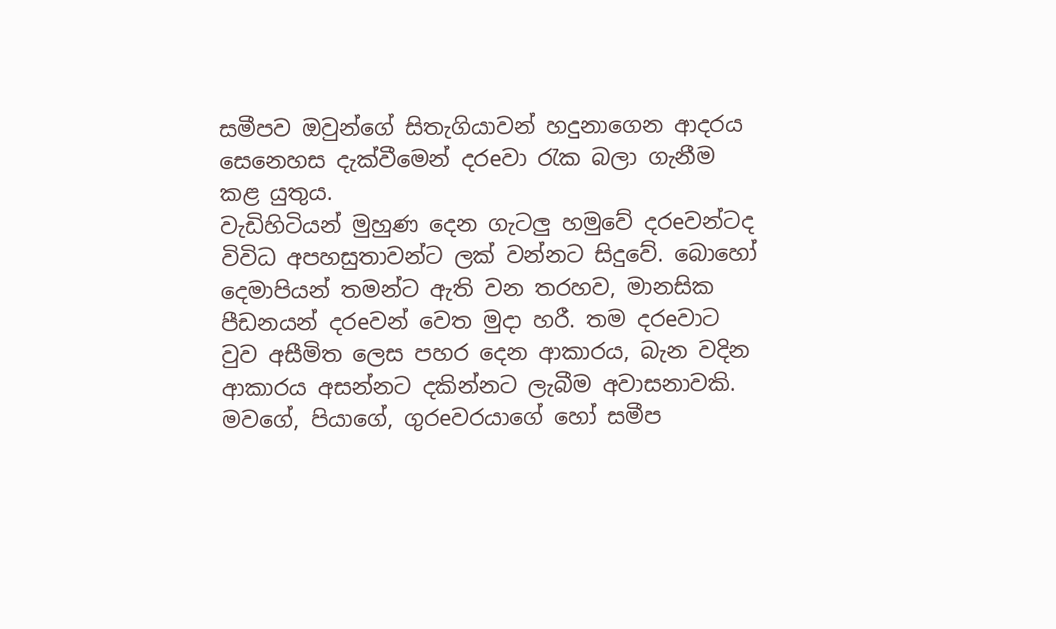සමීපව ඔවුන්ගේ සිතැගියාවන් හදුනාගෙන ආදරය සෙනෙහස දැක්වීමෙන් දරeවා රැක බලා ගැනීම කළ යුතුය.
වැඩිහිටියන් මුහුණ දෙන ගැටලු හමුවේ දරeවන්ටද විවිධ අපහසුතාවන්ට ලක් වන්නට සිදුවේ. බොහෝ දෙමාපියන් තමන්ට ඇති වන තරහව, මානසික පීඩනයන් දරeවන් වෙත මුදා හරී. තම දරeවාට වුව අසීමිත ලෙස පහර දෙන ආකාරය, බැන වදින ආකාරය අසන්නට දකින්නට ලැබීම අවාසනාවකි. මවගේ, පියාගේ, ගුරeවරයාගේ හෝ සමීප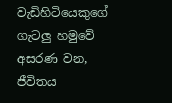වැඩිහිටියෙකුගේ ගැටලු හමුවේ අසරණ වන, ජීවිතය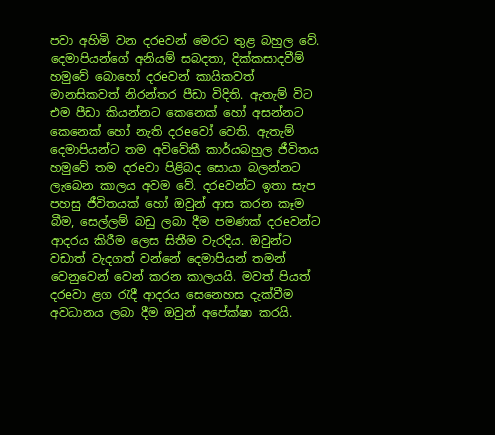පවා අහිමි වන දරeවන් මෙරට තුළ බහුල වේ. දෙමාපියන්ගේ අනියම් සබදතා, දික්කසාදවීම් හමුවේ බොහෝ දරeවන් කායිකවත් මානසිකවත් නිරන්තර පීඩා විදිති. ඇතැම් විට එම පීඩා කියන්නට කෙනෙක් හෝ අසන්නට කෙනෙක් හෝ නැති දරeවෝ වෙති. ඇතැම් දෙමාපියන්ට තම අවිවේකී කාර්යබහුල ජීවිතය හමුවේ තම දරeවා පිළිබද සොයා බලන්නට ලැබෙන කාලය අවම වේ. දරeවන්ට ඉතා සැප පහසු ජීවිතයක් හෝ ඔවුන් ආස කරන කෑම බීම, සෙල්ලම් බඩු ලබා දීම පමණක් දරeවන්ට ආදරය කිරීම ලෙස සිතීම වැරදිය. ඔවුන්ට වඩාත් වැදගත් වන්නේ දෙමාපියන් තමන් වෙනුවෙන් වෙන් කරන කාලයයි. මවත් පියත් දරeවා ළග රැදී ආදරය සෙනෙහස දැක්වීම අවධානය ලබා දීම ඔවුන් අපේක්ෂා කරයි.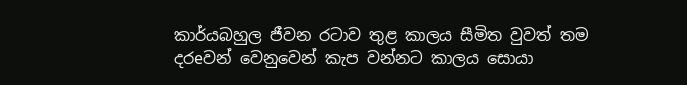කාර්යබහුල ජීවන රටාව තුළ කාලය සීමිත වුවත් තම දරeවන් වෙනුවෙන් කැප වන්නට කාලය සොයා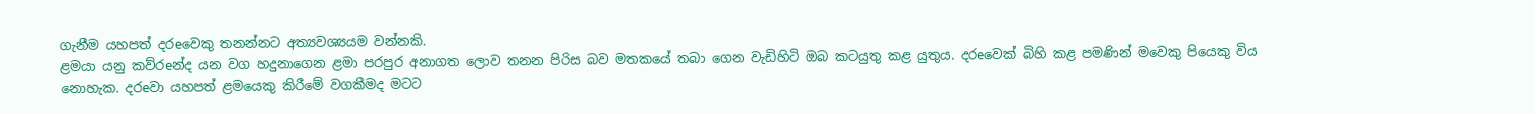ගැනීම යහපත් දරeවෙකු තනන්නට අත්‍යවශ්‍යයම වන්නකි.
ළමයා යනු කව්රeන්ද යන වග හදුනාගෙන ළමා පරපුර අනාගත ලොව තනන පිරිස බව මතකයේ තබා ගෙන වැඩිහිටි ඔබ කටයුතු කළ යුතුය. දරeවෙක් බිහි කළ පමණින් මවෙකු පියෙකු විය නොහැක. දරeවා යහපත් ළමයෙකු කිරීමේ වගකීමද මටට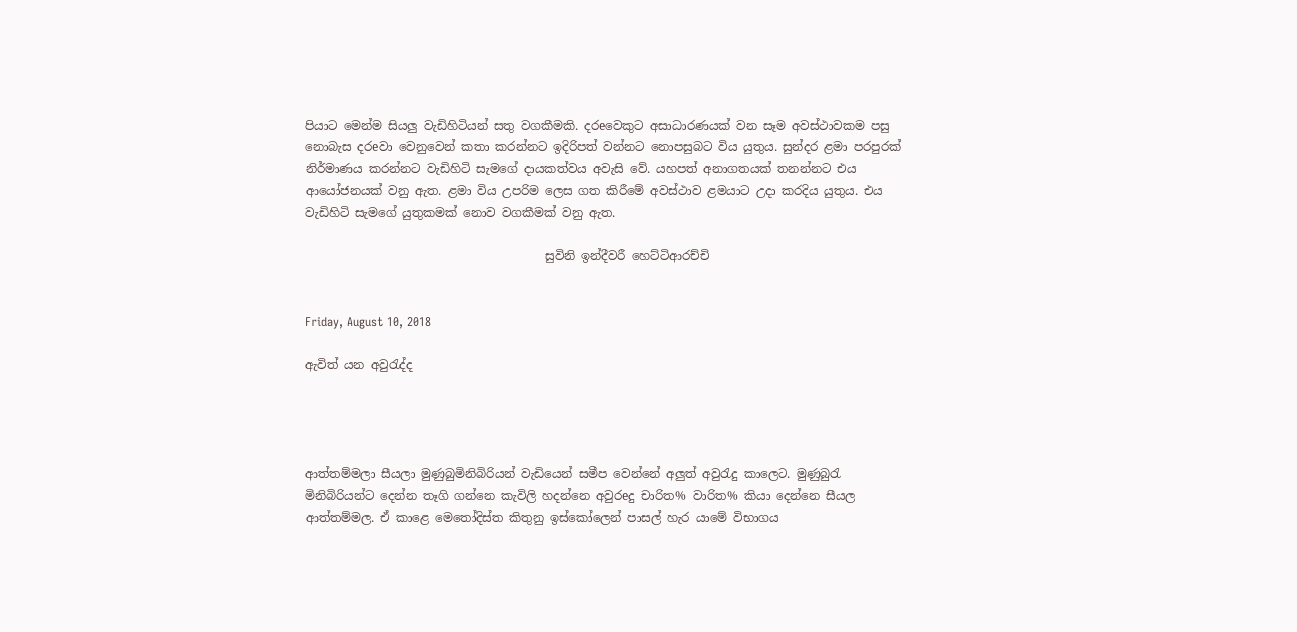පියාට මෙන්ම සියලු වැඩිහිටියන් සතු වගකීමකි. දරeවෙකුට අසාධාරණයක් වන සෑම අවස්ථාවකම පසු නොබැස දරeවා වෙනුවෙන් කතා කරන්නට ඉදිරිපත් වන්නට නොපසුබට විය යුතුය. සුන්දර ළමා පරපුරක් නිර්මාණය කරන්නට වැඩිහිටි සැමගේ දායකත්වය අවැසි වේ. යහපත් අනාගතයක් තනන්නට එය ආයෝජනයක් වනු ඇත. ළමා විය උපරිම ලෙස ගත කිරීමේ අවස්ථාව ළමයාට උදා කරදිය යුතුය. එය වැඩිහිටි සැමගේ යුතුකමක් නොව වගකීමක් වනු ඇත.

                                        සුවිනි ඉන්දීවරී හෙට්ටිආරච්චි


Friday, August 10, 2018

ඇවිත් යන අවුරැද්ද




ආත්තම්මලා සීයලා මුණුබුමිනිබිරියන් වැඩියෙන් සමීප වෙන්නේ අලුත් අවුරැදු කාලෙට. මුණුබුරැ මිනිබිරියන්ට දෙන්න තෑගි ගන්නෙ කැවිලි හදන්නෙ අවුරeදු චාරිත% වාරිත% කියා දෙන්නෙ සීයල ආත්තම්මල. ඒ කාළෙ මෙතෝදිස්ත කිතුනු ඉස්කෝලෙන් පාසල් හැර යාමේ විභාගය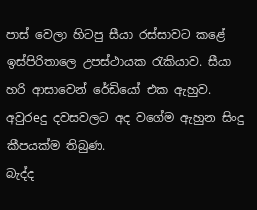පාස් වෙලා හිටපු සීයා රස්සාවට කළේ ඉස්පිරිතාලෙ උපස්ථායක රැකියාව. සීයා හරි ආසාවෙන් රේඩියෝ එක ඇහුව. අවුරeදු දවසවලට අද වගේම ඇහුන සිංදු කීපයක්ම තිබුණ.
බැද්ද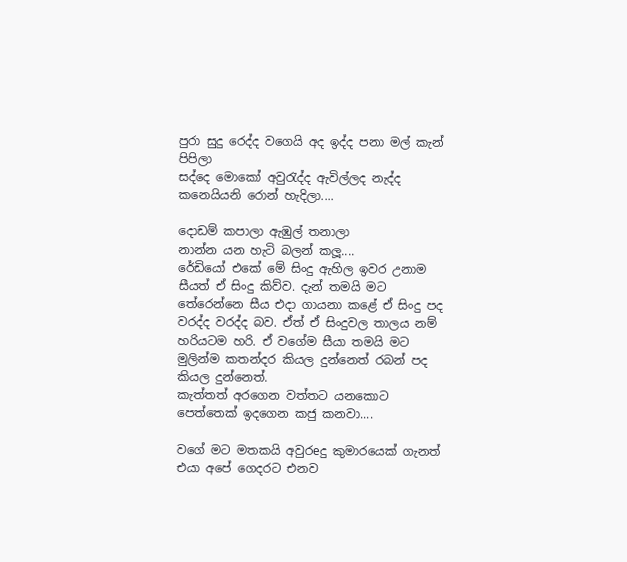පුරා සුදු රෙද්ද වගෙයි අද ඉද්ද පනා මල් කැන් පිපිලා
සද්දෙ මොකෝ අවුරැද්ද ඇවිල්ලද නැද්ද කනෙයියනි රොන් හැදිලා....

දොඩම් කපාලා ඇඹුල් තනාලා
නාන්න යන හැටි බලන් කලූ....
රේඩියෝ එකේ මේ සිංදු ඇහිල ඉවර උනාම සීයත් ඒ සිංදු කිව්ව. දැන් තමයි මට තේරෙන්නෙ සීය එදා ගායනා කළේ ඒ සිංදු පද වරද්ද වරද්ද බව. ඒත් ඒ සිංදුවල තාලය නම් හරියටම හරි. ඒ වගේම සීයා තමයි මට මුලින්ම කතන්දර කියල දුන්නෙත් රබන් පද කියල දුන්නෙත්.
කැත්තත් අරගෙන වත්තට යනකොට
පෙත්තෙක් ඉදගෙන කජු කනවා....

වගේ මට මතකයි අවුරeදු කුමාරයෙක් ගැනත් එයා අපේ ගෙදරට එනව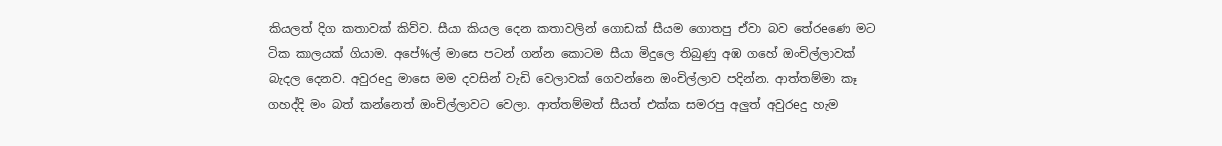කියලත් දිග කතාවක් කිව්ව. සීයා කියල දෙන කතාවලින් ගොඩක් සීයම ගොතපු ඒවා බව තේරeණෙ මට ටික කාලයක් ගියාම. අපේ%ල් මාසෙ පටන් ගන්න කොටම සීයා මිදුලෙ තිබුණු අඹ ගහේ ඔංචිල්ලාවක් බැදල දෙනව. අවුරeදු මාසෙ මම දවසින් වැඩි වෙලාවක් ගෙවන්නෙ ඔංචිල්ලාව පදින්න. ආත්තම්මා කෑ ගහද්දි මං බත් කන්නෙත් ඔංචිල්ලාවට වෙලා. ආත්තම්මත් සීයත් එක්ක සමරපු අලුත් අවුරeදු හැම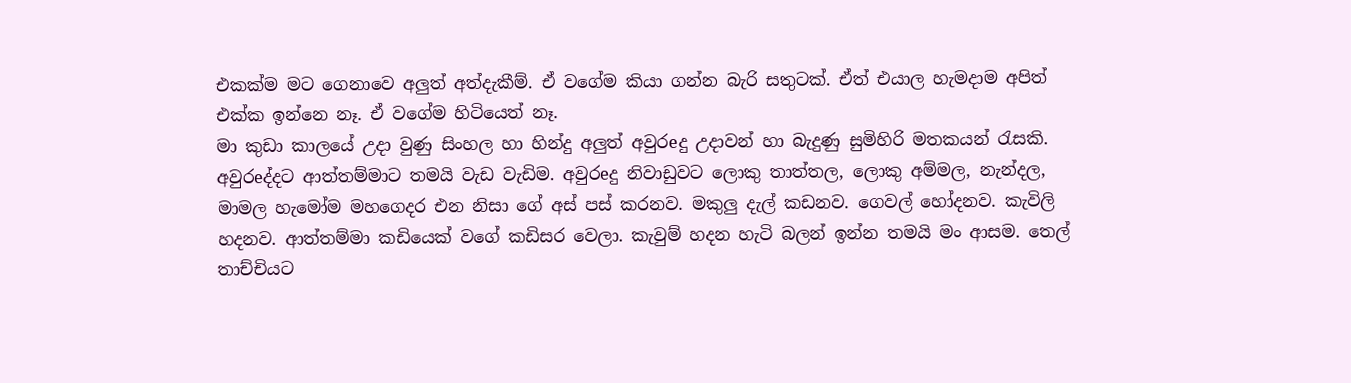එකක්ම මට ගෙනාවෙ අලුත් අත්දැකීම්. ඒ වගේම කියා ගන්න බැරි සතුටක්. ඒත් එයාල හැමදාම අපිත් එක්ක ඉන්නෙ නෑ. ඒ වගේම හිටියෙත් නෑ.
මා කුඩා කාලයේ උදා වුණු සිංහල හා හින්දු අලුත් අවුරeදු උදාවන් හා බැදුණු සුමිහිරි මතකයන් රැසකි. අවුරeද්දට ආත්තම්මාට තමයි වැඩ වැඩිම. අවුරeදු නිවාඩුවට ලොකු තාත්තල, ලොකු අම්මල, නැන්දල, මාමල හැමෝම මහගෙදර එන නිසා ගේ අස් පස් කරනව. මකුලු දැල් කඩනව. ගෙවල් හෝදනව. කැවිලි හදනව. ආත්තම්මා කඩියෙක් වගේ කඩිසර වෙලා. කැවුම් හදන හැටි බලන් ඉන්න තමයි මං ආසම. තෙල් තාච්චියට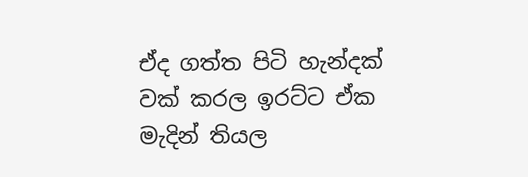ඒද ගත්ත පිටි හැන්දක් වක් කරල ඉරට්ට ඒක මැදින් තියල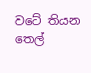වටේ තියන තෙල්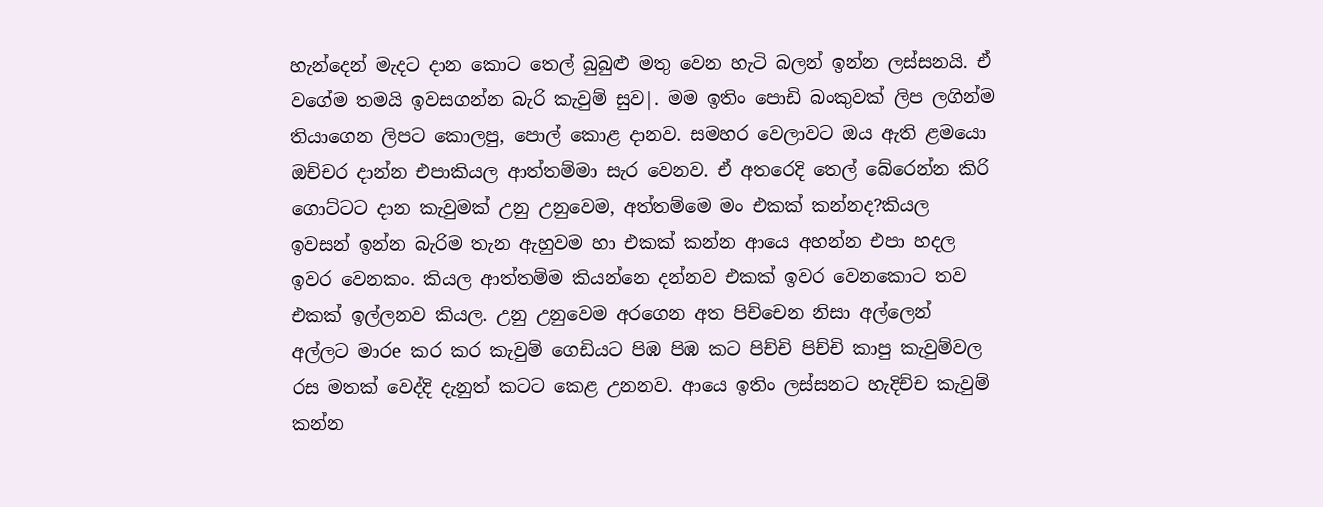හැන්දෙන් මැදට දාන කොට තෙල් බුබුළු මතු වෙන හැටි බලන් ඉන්න ලස්සනයි. ඒ වගේම තමයි ඉවසගන්න බැරි කැවුම් සුව|. මම ඉතිං පොඩි බංකුවක් ලිප ලගින්ම තියාගෙන ලිපට කොලපු, පොල් කොළ දානව. සමහර වෙලාවට ඔය ඇති ළමයො ඔච්චර දාන්න එපාකියල ආත්තම්මා සැර වෙනව. ඒ අතරෙදි තෙල් බේරෙන්න කිරි ගොට්ටට දාන කැවුමක් උනු උනුවෙම, අත්තම්මෙ මං එකක් කන්නද?කියල ඉවසන් ඉන්න බැරිම තැන ඇහුවම හා එකක් කන්න ආයෙ අහන්න එපා හදල ඉවර වෙනකං. කියල ආත්තම්ම කියන්නෙ දන්නව එකක් ඉවර වෙනකොට තව එකක් ඉල්ලනව කියල. උනු උනුවෙම අරගෙන අත පිච්චෙන නිසා අල්ලෙන් අල්ලට මාරe කර කර කැවුම් ගෙඩියට පිඹ පිඹ කට පිච්චි පිච්චි කාපු කැවුම්වල රස මතක් වෙද්දි දැනුත් කටට කෙළ උනනව. ආයෙ ඉතිං ලස්සනට හැදිච්ච කැවුම් කන්න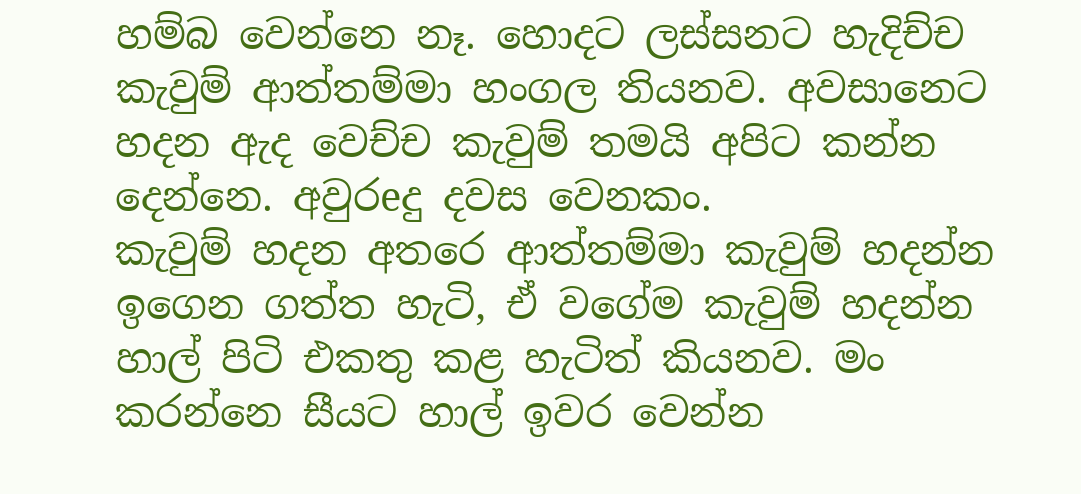හම්බ වෙන්නෙ නෑ. හොදට ලස්සනට හැදිච්ච කැවුම් ආත්තම්මා හංගල තියනව. අවසානෙට හදන ඇද වෙච්ච කැවුම් තමයි අපිට කන්න දෙන්නෙ. අවුරeදු දවස වෙනකං.
කැවුම් හදන අතරෙ ආත්තම්මා කැවුම් හදන්න ඉගෙන ගත්ත හැටි, ඒ වගේම කැවුම් හදන්න හාල් පිටි එකතු කළ හැටිත් කියනව. මං කරන්නෙ සීයට හාල් ඉවර වෙන්න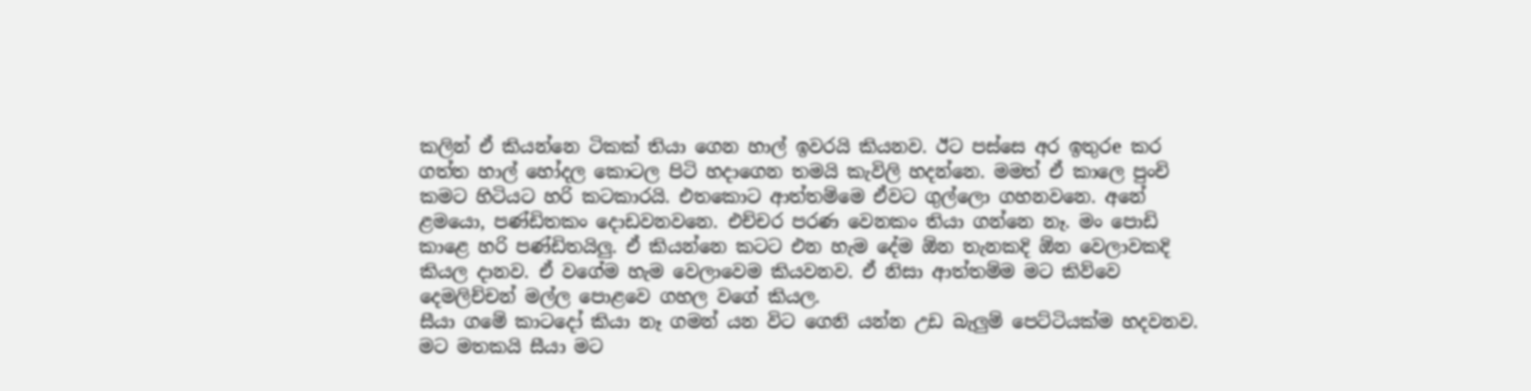කලින් ඒ කියන්නෙ ටිකක් තියා ගෙන හාල් ඉවරයි කියනව. ඊට පස්සෙ අර ඉතුරe කර ගත්ත හාල් හෝදල කොටල පිටි හදාගෙන තමයි කැවිලි හදන්නෙ. මමත් ඒ කාලෙ පුංචි කමට හිටියට හරි කටකාරයි. එතකොට ආත්තම්මෙ ඒවට ගුල්ලො ගහනවනෙ. අනේ ළමයො, පණ්ඩිතකං දොඩවනවනෙ. එච්චර පරණ වෙනකං තියා ගන්නෙ නෑ. මං පොඩි කාළෙ හරි පණ්ඩිතයිලු. ඒ කියන්නෙ කටට එන හැම ‍දේම ඕන තැනකදි ඕන වෙලාවකදි කියල දානව. ඒ වගේම හැම වෙලාවෙම කියවනව. ඒ නිසා ආත්තම්ම මට කිව්වෙ දෙමලිච්චන් මල්ල පොළවෙ ගහල වගේ කියල.
සීයා ගමේ කාටදෝ කියා නෑ ගමන් යන විට ගෙනි යන්න උඩ බැලුම් පෙට්ටියක්ම හදවනව. මට මතකයි සීයා මට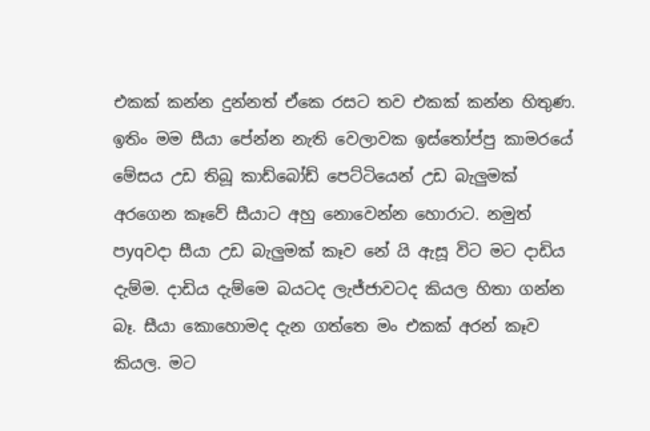එකක් කන්න දුන්නත් ඒකෙ රසට තව එකක් කන්න හිතුණ. ඉතිං මම සීයා පේන්න නැති වෙලාවක ඉස්තෝප්පු කාමරයේ මේසය උඩ තිබූ කාඩ්බෝඩ් පෙට්ටියෙන් උඩ බැලුමක් අරගෙන කෑවේ සීයාට අහු නොවෙන්න හොරාට. නමුත් පyqවදා සීයා උඩ බැලුමක් කෑව නේ යි ඇසූ විට මට දාඩිය දැම්ම. දාඩිය දැම්මෙ බයටද ලැජ්ජාවටද කියල හිතා ගන්න බෑ. සීයා කොහොමද දැන ගත්තෙ මං එකක් අරන් කෑව කියල. මට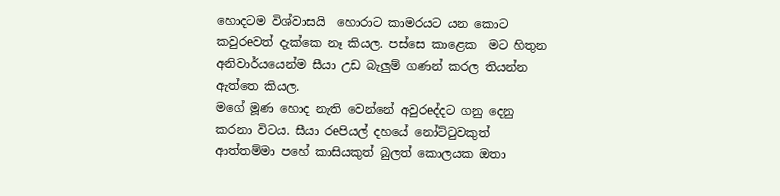හොදටම විශ්වාසයි  හොරාට කාමරයට යන කොට කවුරeවත් දැක්කෙ නෑ කියල. පස්සෙ කාළෙක  මට හිතුන අනිවාර්යයෙන්ම සීයා උඩ බැලුම් ගණන් කරල තියන්න ඇත්තෙ කියල.
මගේ මූණ හොද නැති වෙන්නේ අවුරeද්දට ගනු දෙනු කරනා විටය. සීයා රeපියල් දහයේ නෝට්ටුවකුත් ආත්තම්මා පහේ කාසියකුත් බුලත් කොලයක ඔතා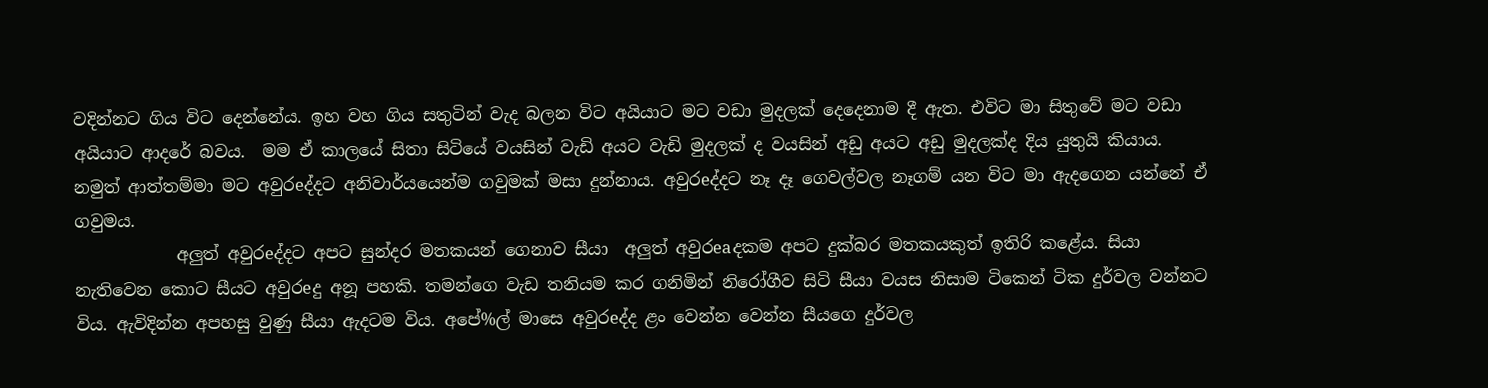වදින්නට ගිය විට දෙන්නේය. ඉහ වහ ගිය සතුටින් වැද බලන විට අයියාට මට වඩා මුදලක් දෙදෙනාම දී ඇත. එවිට මා සිතුවේ මට වඩා අයියාට ආදරේ බවය.  මම ඒ කාලයේ සිතා සිටියේ වයසින් වැඩි අයට වැඩි මුදලක් ද වයසින් අඩු අයට අඩු මුදලක්ද දිය යුතුයි කියාය. නමුත් ආත්තම්මා මට අවුරeද්දට අනිවාර්යයෙන්ම ගවුමක් මසා දුන්නාය. අවුරeද්දට නෑ දෑ ගෙවල්වල නෑගම් යන විට මා ඇදගෙන යන්නේ ඒ ගවුමය.
            අලුත් අවුරeද්දට අපට සුන්දර මතකයන් ගෙනාව සීයා  අලුත් අවුරeaදකම අපට දුක්බර මතකයකුත් ඉතිරි කළේය. සියා නැතිවෙන කොට සීයට අවුරeදු අනූ පහකි. තමන්ගෙ වැඩ තනියම කර ගනිමින් නිරෝගීව සිටි සීයා වයස නිසාම ටිකෙන් ටික දුර්වල වන්නට විය. ඇවිදින්න අපහසු වුණු සීයා ඇදටම විය. අපේ%ල් මාසෙ අවුරeද්ද ළං වෙන්න වෙන්න සීයගෙ දුර්වල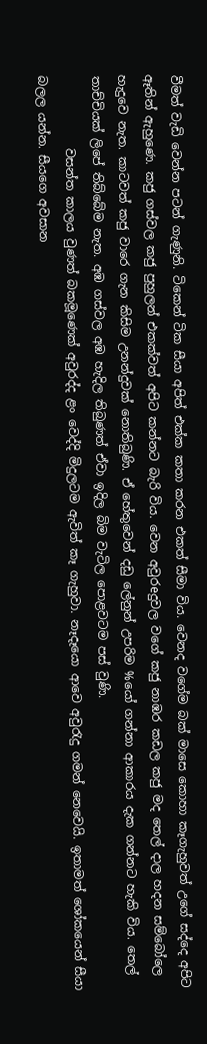වීමත් වැඩි වෙන්න පටන් ගැණුනි. ටිකෙන් ටික සීයා අපිත් එක්ක කතා කරන එකත් සීමා විය. වෙනද වගේම බක් මාසෙ කොහා කෑගැහුවත් උගේ සද්දෙ අපිට ඈතින් ඇහුණෙ. කජු ගස්වල කජු පුහුලන් එකක්වත් අපිට කන්නට බැරි විය. වෙන අවුරeදුවල වගේ කජු නාඹර කඩල කජු මද තෙල් දාල හදන සම්බෝලෙ හැදුවෙ නැත. කාටවත් කජු වාරෙ ගැන කිසිම උනන්දුවක් නොතිබුණි. ඒ හේතුවෙන් දඩු ලේනුන් උපරිම %යෝ ගන්නා ආකාරය දැක ගන්නට හැකි විය. තෙල් තාච්චියක් ලිපේ තිබ්බේම නැත. අඹ ගස්වල අඹ හැදිල තිබුණත් ඒවා ඉදිල බිම වැටිල පොළවටම පස් වුණි.
            වසන්ත කාලය වුණත් බකමූණෙක් අවුරද්ද ළං වෙද්දි මිදුලටම ඇවිත් කෑ ගැහුවා. නෑදෑයො ආවෙ අවුරැදු ගමන් නෙවෙයි. ඉතාමත් ශෝකයෙන් සීයා බලල යන්න. සීයගෙ අවසාන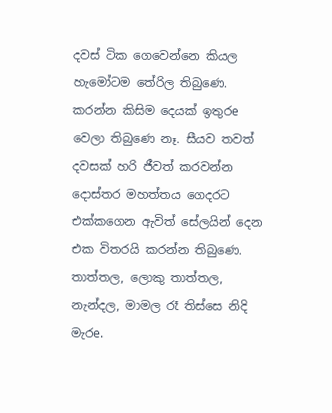දවස් ටික ගෙවෙන්නෙ කියල හැමෝටම තේරිල තිබුණෙ. කරන්න කිසිම දෙයක් ඉතුරe වෙලා තිබුණෙ නෑ. සීයව තවත් දවසක් හරි ජීවත් කරවන්න දොස්තර මහත්තය ගෙදරට එක්කගෙන ඇවිත් සේලයින් දෙන එක විතරයි කරන්න තිබුණෙ. තාත්තල, ලොකු තාත්තල, නැන්දල, මාමල රෑ තිස්සෙ නිදි මැරe.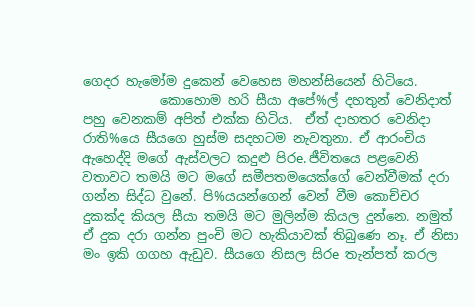ගෙදර හැමෝම දුකෙන් වෙහෙස මහන්සියෙන් හිටියෙ.
            කොහොම හරි සීයා අපේ%ල් දහතුන් වෙනිදාත් පහු වෙනකම් අපිත් එක්ක හිටිය.  ඒත් දාහතර වෙනිදා රාති%යෙ සීයගෙ හුස්ම සදහටම නැවතුනා. ඒ ආරංචිය ඇහෙද්දි මගේ ඇස්වලට කදුළු පිරe. ජීවිතයෙ පළවෙනි වතාවට තමයි මට මගේ සමීපතමයෙක්ගේ වෙන්වීමක් දරා ගන්න සිද්ධ වුනේ. පි%යයන්ගෙන් වෙන් වීම කොච්චර දුකක්ද කියල සීයා තමයි මට මුලින්ම කියල දුන්නෙ. නමුත් ඒ දුක දරා ගන්න පුංචි මට හැකියාවක් තිබුණෙ නෑ. ඒ නිසා මං ඉකි ගගහ ඇඩුව. සීයගෙ නිසල සිරe තැන්පත් කරල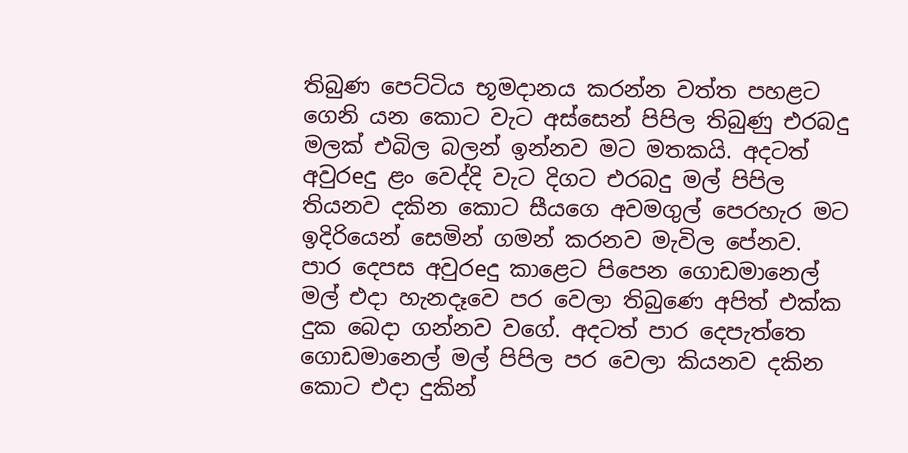තිබුණ පෙට්ටිය භූමදානය කරන්න වත්ත පහළට ගෙනි යන කොට වැට අස්සෙන් පිපිල තිබුණු එරබදු මලක් එබිල බලන් ඉන්නව මට මතකයි. අදටත් අවුරeදු ළං වෙද්දි වැට දිගට එරබදු මල් පිපිල තියනව දකින කොට සීයගෙ අවමගුල් පෙරහැර මට ඉදිරියෙන් සෙමින් ගමන් කරනව මැවිල පේනව. පාර දෙපස අවුරeදු කාළෙට පිපෙන ගොඩමානෙල් මල් එදා හැනදෑවෙ පර වෙලා තිබුණෙ අපිත් එක්ක දුක බෙදා ගන්නව වගේ. අදටත් පාර දෙපැත්තෙ ගොඩමානෙල් මල් පිපිල පර වෙලා කියනව දකින කොට එදා දුකින්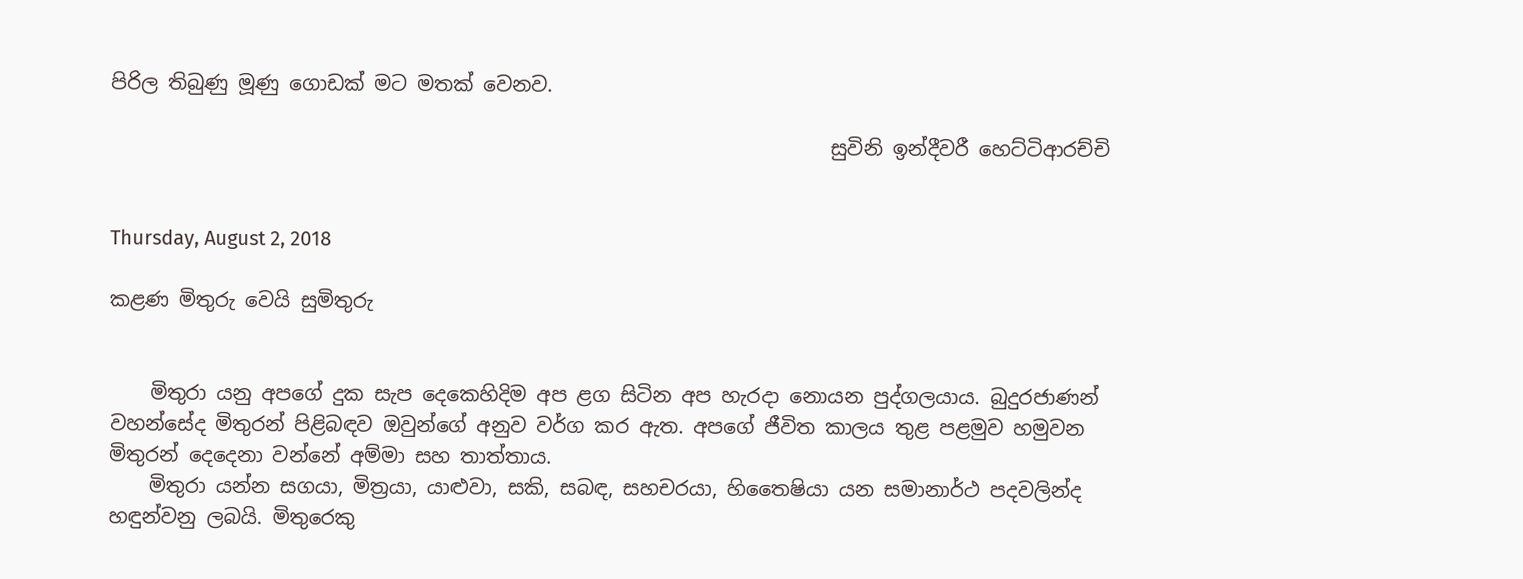පිරිල තිබුණු මූණු ගොඩක් මට මතක් වෙනව.

                                                                        සුවිනි ඉන්දීවරී හෙට්ටිආරච්චි


Thursday, August 2, 2018

කළණ මිතුරු වෙයි සුමිතුරු


    මිතුරා යනු අපගේ දුක සැප දෙකෙහිදිම අප ළග සිටින අප හැරදා නොයන පුද්ගලයාය. බුදුරජාණන් වහන්සේද මිතුරන් පිළිබඳව ඔවුන්ගේ අනුව වර්ග කර ඇත. අපගේ ජීවිත කාලය තුළ පළමුව හමුවන මිතුරන් දෙදෙනා වන්නේ අම්මා සහ තාත්තාය.
    මිතුරා යන්න සගයා, මිත්‍රයා, යාළුවා, සකි, සබඳ, සහචරයා, හිතෛෂියා යන සමානාර්ථ පදවලින්ද හඳුන්වනු ලබයි. මිතුරෙකු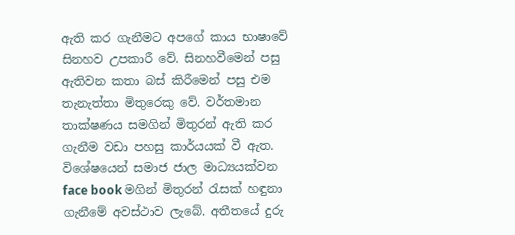ඇති කර ගැනීමට අපගේ කාය භාෂාවේ සිනහව උපකාරී වේ. සිනහවීමෙන් පසු ඇතිවන කතා බස් කිරීමෙන් පසු එම තැනැත්තා මිතුරෙකු වේ. වර්තමාන තාක්ෂණය සමගින් මිතුරන් ඇති කර ගැනීම වඩා පහසු කාර්යයක් වී ඇත. විශේෂයෙන් සමාජ ජාල මාධ්‍යයක්වන face book මගින් මිතුරන් රැසක් හඳුනා ගැනීමේ අවස්ථාව ලැබේ. අතීතයේ දුරු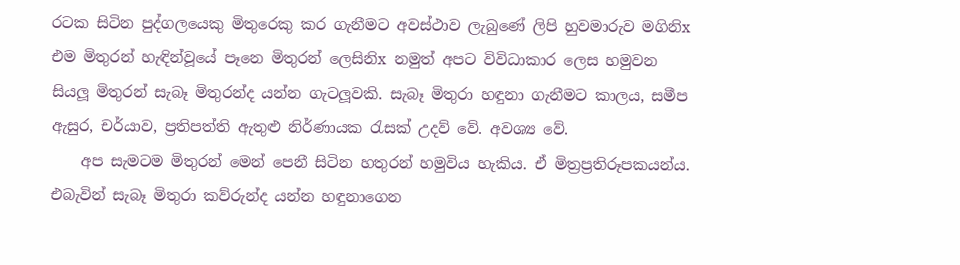රටක සිටින පුද්ගලයෙකු මිතුරෙකු කර ගැනීමට අවස්ථාව ලැබුණේ ලිපි හුවමාරුව මගිනිx එම මිතුරන් හැඳින්වූයේ පෑනෙ මිතුරන් ලෙසිනිx නමුත් අපට විවිධාකාර ලෙස හමුවන සියලූ මිතුරන් සැබෑ මිතුරන්ද යන්න ගැටලූවකි. සැබෑ මිතුරා හඳුනා ගැනීමට කාලය, සමීප ඇසුර, චර්යාව, ප්‍රතිපත්ති ඇතුළු නිර්ණායක රැසක් උදව් වේ. අවශ්‍ය වේ.
    අප සැමටම මිතුරන් මෙන් පෙනී සිටින හතුරන් හමුවිය හැකිය. ඒ මිත්‍රප්‍රතිරූපකයන්ය. එබැවින් සැබෑ මිතුරා කව්රුන්ද යන්න හඳුනාගෙන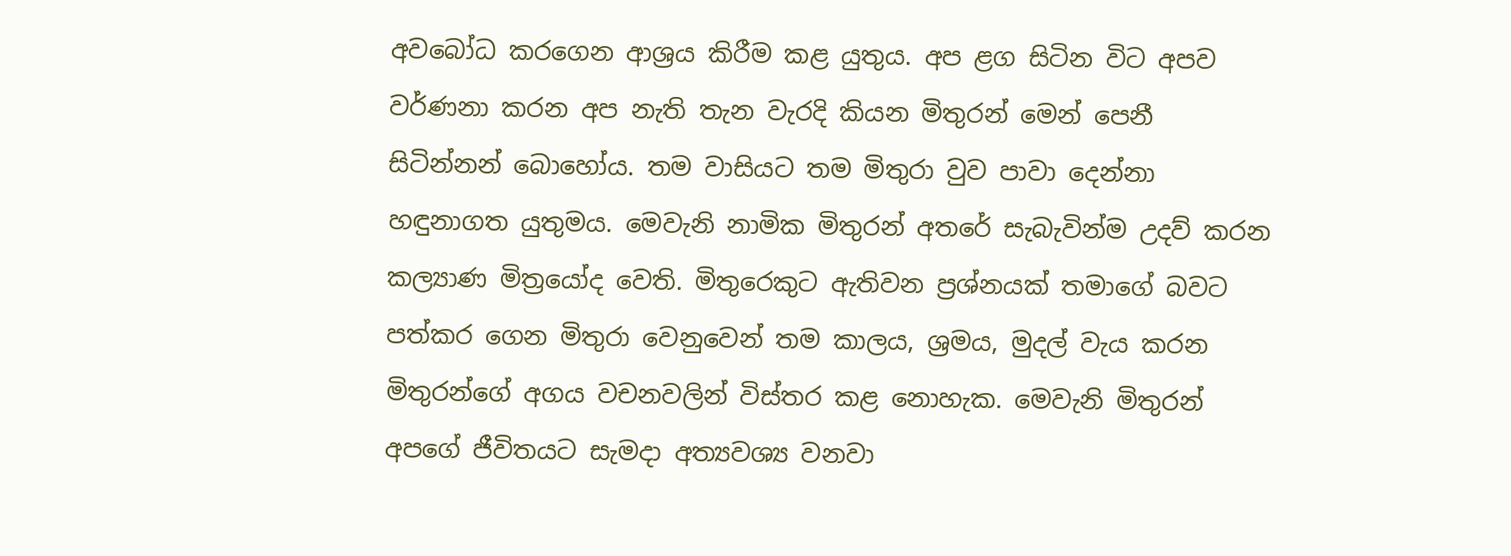අවබෝධ කරගෙන ආශ්‍රය කිරීම කළ යුතුය. අප ළග සිටින විට අපව වර්ණනා කරන අප නැති තැන වැරදි කියන මිතුරන් මෙන් පෙනී සිටින්නන් බොහෝය. තම වාසියට තම මිතුරා වුව පාවා දෙන්නා හඳුනාගත යුතුමය. මෙවැනි නාමික මිතුරන් අතරේ සැබැවින්ම උදව් කරන කල්‍යාණ මිත්‍රයෝද වෙති. මිතුරෙකුට ඇතිවන ප්‍රශ්නයක් තමාගේ බවට පත්කර ගෙන මිතුරා වෙනුවෙන් තම කාලය, ශ්‍රමය, මුදල් වැය කරන මිතුරන්ගේ අගය වචනවලින් විස්තර කළ නොහැක. මෙවැනි මිතුරන් අපගේ ජීවිතයට සැමදා අත්‍යවශ්‍ය වනවා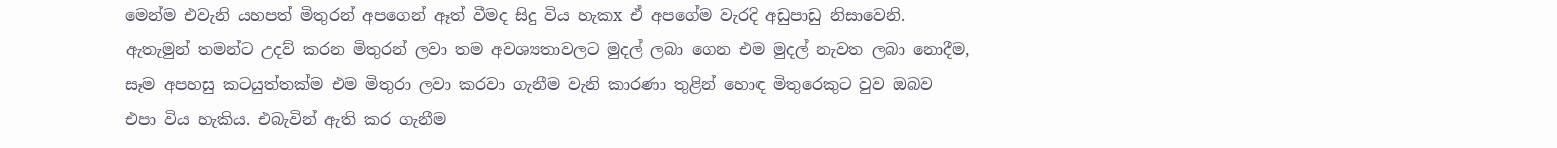මෙන්ම එවැනි යහපත් මිතුරන් අපගෙන් ඈත් වීමද සිදු විය හැකx ඒ අපගේම වැරදි අඩුපාඩු නිසාවෙනි. ඇතැමුන් තමන්ට උදව් කරන මිතුරන් ලවා තම අවශ්‍යතාවලට මුදල් ලබා ගෙන එම මුදල් නැවත ලබා නොදීම, සෑම අපහසු කටයුත්තක්ම එම මිතුරා ලවා කරවා ගැනීම වැනි කාරණා තුළින් හොඳ මිතුරෙකුට වුව ඔබව එපා විය හැකිය. එබැවින් ඇති කර ගැනීම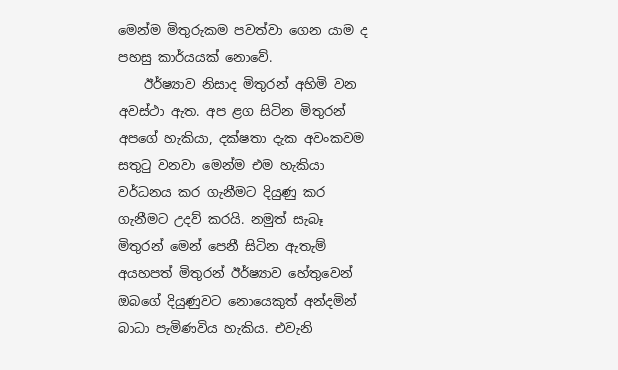මෙන්ම මිතුරුකම පවත්වා ගෙන යාම ද පහසු කාර්යයක් නොවේ.
    ඊර්ෂ්‍යාව නිසාද මිතුරන් අහිමි වන අවස්ථා ඇත. අප ළග සිටින මිතුරන් අපගේ හැකියා, දක්ෂතා දැක අවංකවම සතුටු වනවා මෙන්ම එම හැකියා වර්ධනය කර ගැනීමට දියුණු කර ගැනීමට උදව් කරයි. නමුත් සැබෑ මිතුරන් මෙන් පෙනී සිටින ඇතැම් අයහපත් මිතුරන් ඊර්ෂ්‍යාව හේතුවෙන් ඔබගේ දියුණුවට නොයෙකුත් අන්දමින් බාධා පැමිණවිය හැකිය. එවැනි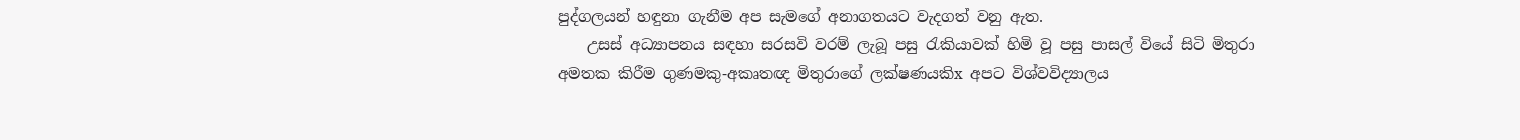පුද්ගලයන් හඳුනා ගැනීම අප සැමගේ අනාගතයට වැදගත් වනු ඇත.
    උසස් අධ්‍යාපනය සඳහා සරසවි වරම් ලැබූ පසු රැකියාවක් හිමි වූ පසු පාසල් වියේ සිටි මිතුරා අමතක කිරීම ගුණමකු-අකෘතඥ මිතුරාගේ ලක්ෂණයකිx අපට විශ්වවිද්‍යාලය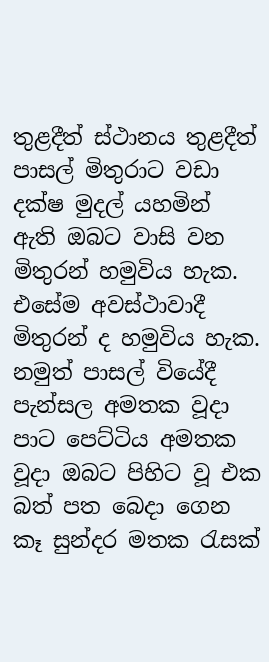තුළදීත් ස්ථානය තුළදීත් පාසල් මිතුරාට වඩා දක්ෂ මුදල් යහමින් ඇති ඔබට වාසි වන මිතුරන් හමුවිය හැක. එසේම අවස්ථාවාදී මිතුරන් ද හමුවිය හැක. නමුත් පාසල් වියේදී පැන්සල අමතක වූදා පාට පෙට්ටිය අමතක වූදා ඔබට පිහිට වූ එක බත් පත බෙදා ගෙන කෑ සුන්දර මතක රැසක්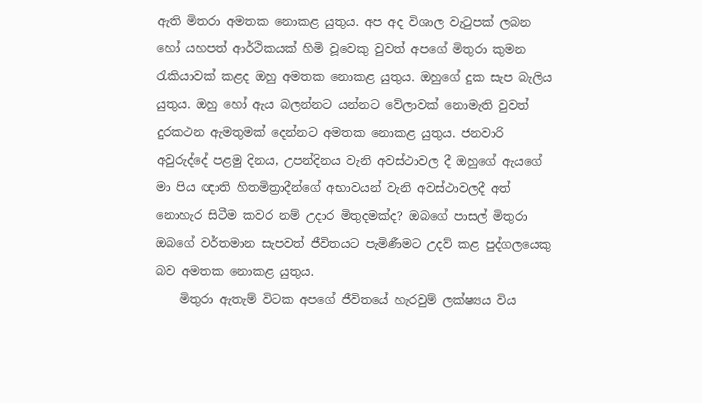ඇති මිතරා අමතක නොකළ යුතුය. අප අද විශාල වැටුපක් ලබන හෝ යහපත් ආර්ථිකයක් හිමි වූවෙකු වුවත් අපගේ මිතුරා කුමන රැකියාවක් කළද ඔහු අමතක නොකළ යුතුය. ඔහුගේ දුක සැප බැලිය යුතුය. ඔහු හෝ ඇය බලන්නට යන්නට වේලාවක් නොමැති වුවත් දුරකථන ඇමතුමක් දෙන්නට අමතක නොකළ යුතුය. ජනවාරි අවුරුද්දේ පළමු දිනය, උපන්දිනය වැනි අවස්ථාවල දී ඔහුගේ ඇයගේ මා පිය ඥාති හිතමිත්‍රාදීන්ගේ අභාවයන් වැනි අවස්ථාවලදී අත් නොහැර සිටීම කවර නම් උදාර මිතුදමක්ද? ඔබගේ පාසල් මිතුරා ඔබගේ වර්තමාන සැපවත් ජීවිතයට පැමිණීමට උදව් කළ පුද්ගලයෙකු බව අමතක නොකළ යුතුය.
    මිතුරා ඇතැම් විටක අපගේ ජීවිතයේ හැරවුම් ලක්ෂ්‍යය විය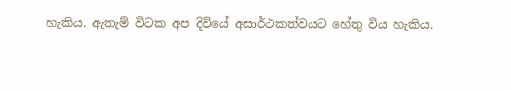හැකිය. ඇතැම් විටක අප දිවියේ අසාර්ථකත්වයට හේතු විය හැකිය.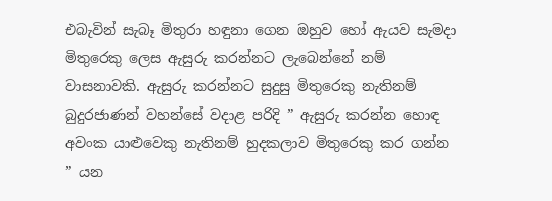එබැවින් සැබෑ මිතුරා හඳුනා ගෙන ඔහුව හෝ ඇයව සැමදා මිතුරෙකු ලෙස ඇසුරු කරන්නට ලැබෙන්නේ නම් වාසනාවකි. ඇසුරු කරන්නට සුදුසු මිතුරෙකු නැතිනම් බුදුරජාණන් වහන්සේ වදාළ පරිදි ” ඇසුරු කරන්න හොඳ අවංක යාළුවෙකු නැතිනම් හුදකලාව මිතුරෙකු කර ගන්න ” යන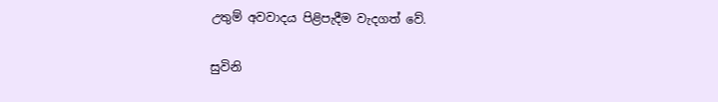උතුම් අවවාදය පිළිපැදීම වැදගත් වේ.

සුවිනි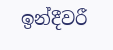ඉන්දීවරී